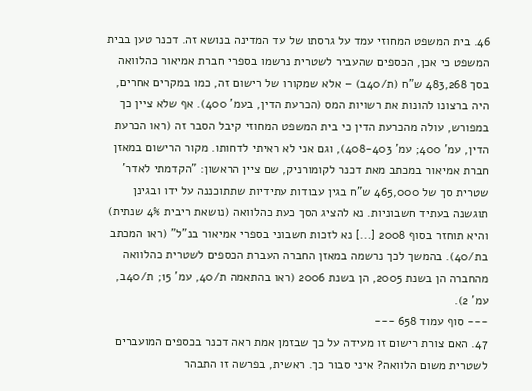46. בית המשפט המחוזי עמד על גרסתו של עד המדינה בנושא זה. דכנר טען בבית המשפט כי אכן, הכספים שהעביר לשטרית נרשמו בספרי חברת אמיאור כהלוואה בסך 483,268 ש"ח (ת/40ב) – אלא שמקורו של רישום זה, כמו במקרים אחרים, היה ברצונו להונות את רשויות המס (הכרעת הדין, בעמ' 400). אף שלא ציין כך במפורש, עולה מהכרעת הדין כי בית המשפט המחוזי קיבל הסבר זה (ראו הכרעת הדין, עמ' 400; עמ' 408-403), וגם אני לא ראיתי לדחותו. מקור הרישום במאזן חברת אמיאור במכתב מאת דכנר לקומורניק, שם ציין הראשון: "הקדמתי לאדר' שטרית סך של 465,000 ש"ח בגין עבודות עתידיות שתתוכננה על ידו ובגינן תוגשנה בעתיד חשבוניות. נא להציג הסך כעת כהלוואה (נושאת ריבית 4% שנתית) והיא תוחזר בסוף 2008 [...] נא לזכות חשבוני בספרי אמיאור בנ"ל" (ראו המכתב בת/40). בהמשך לכך נרשמה במאזן החברה העברת הכספים לשטרית כהלוואה מהחברה הן בשנת 2005, הן בשנת 2006 (ראו בהתאמה ת/40, עמ' 15; ת/40ב, עמ' 2).
--- סוף עמוד 658 ---
47. האם צורת רישום זו מעידה על כך שבזמן אמת ראה דכנר בכספים המועברים לשטרית משום הלוואה? איני סבור כך. ראשית, בפרשה זו התבהר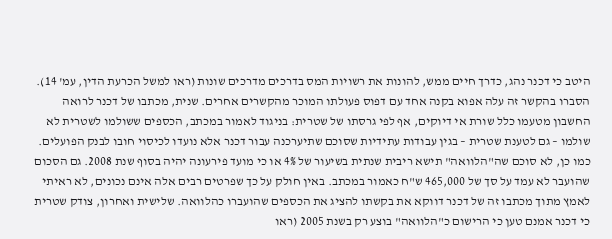היטב כי דכנר נהג, כדרך חיים ממש, להונות את רשויות המס בדרכים מדרכים שונות (ראו למשל הכרעת הדין, עמ' 14). הסברו בהקשר זה עלה אפוא בקנה אחד עם דפוס פעולתו המוכר מהקשרים אחרים. שנית, מכתבו של דכנר לרואה החשבון מטעמו כלל שורת אי דיוקים, אף לפי גרסתו של שטרית: בניגוד לאמור במכתב, הכספים ששולמו לשטרית לא שולמו – גם לטענת שטרית – בגין עבודות עתידיות שסוכם שתיערכנה עבור דכנר אלא נועדו לכיסוי חובו לבנק הפועלים. כמו כן, לא סוכם שה"הלוואה" תישא ריבית שנתית בשיעור של 4% או כי מועד פירעונה יהיה בסוף שנת 2008. גם הסכום שהועבר לא עמד על סך של 465,000 ש"ח כאמור במכתב. באין חולק על כך שפרטים רבים אלה אינם נכונים, לא ראיתי לאמץ מתוך מכתבו זה של דכנר דווקא את בקשתו להציג את הכספים שהועברו כהלוואה. שלישית ואחרון, צודק שטרית כי דכנר אמנם טען כי הרישום כ"הלוואה" בוצע רק בשנת 2005 (ראו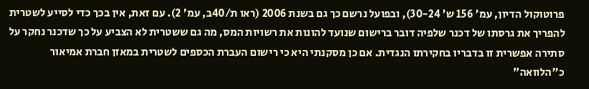פרוטוקול הדיון, עמ' 156 ש' 30-24), ובפועל נרשם כך גם בשנת 2006 (ראו ת/40ב, עמ' 2). עם זאת, אין בכך כדי לסייע לשטרית להפריך את גרסתו של דכנר שלפיה דובר ברישום שנועד להונות את רשויות המס, מה גם ששטרית לא הצביע על כך שדכנר נחקר על סתירה אפשרית זו בדבריו בחקירתו הנגדית. אם כן מסקנתי היא כי רישום העברת הכספים לשטרית במאזן חברת אמיאור כ"הלוואה"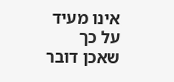אינו מעיד על כך שאכן דובר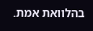בהלוואת אמת.